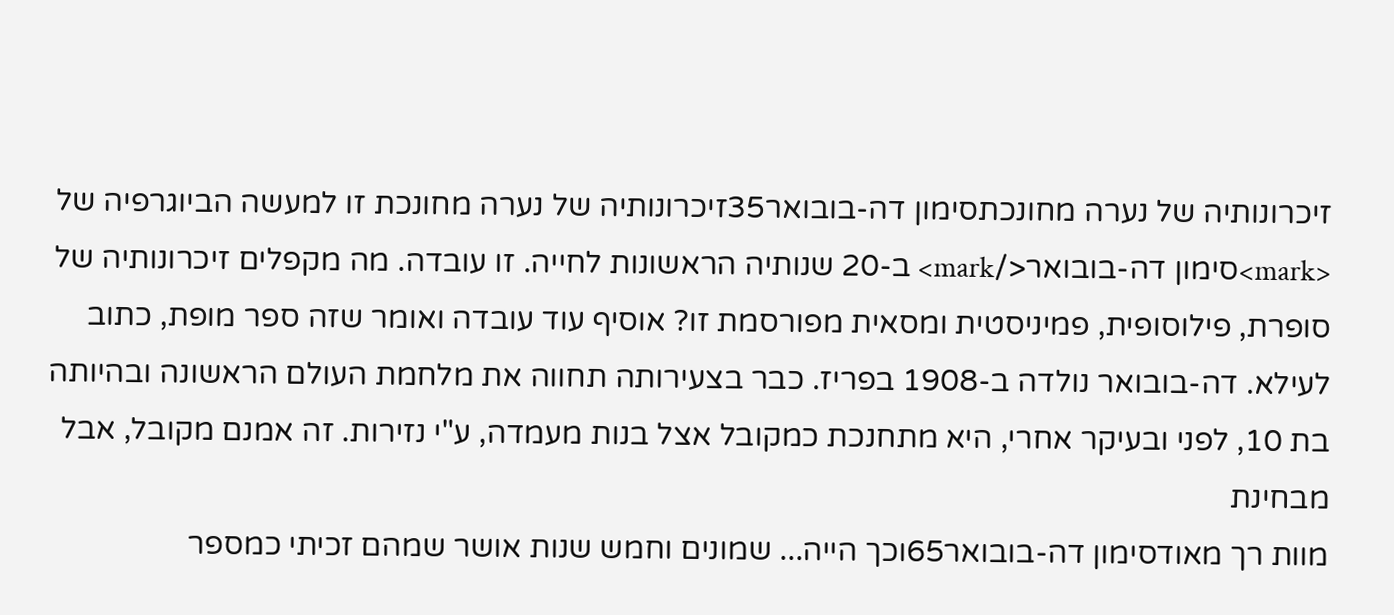זיכרונותיה של נערה מחונכתסימון דה-בובואר35זיכרונותיה של נערה מחונכת זו למעשה הביוגרפיה של <mark>סימון דה-בובואר</mark> ב-20 שנותיה הראשונות לחייה. זו עובדה. מה מקפלים זיכרונותיה של סופרת, פילוסופית, פמיניסטית ומסאית מפורסמת זו? אוסיף עוד עובדה ואומר שזה ספר מופת, כתוב לעילא. דה-בובואר נולדה ב-1908 בפריז. כבר בצעירותה תחווה את מלחמת העולם הראשונה ובהיותה בת 10, לפני ובעיקר אחרי, היא מתחנכת כמקובל אצל בנות מעמדה, ע"י נזירות. זה אמנם מקובל, אבל מבחינת
מוות רך מאודסימון דה-בובואר65וכך הייה... שמונים וחמש שנות אושר שמהם זכיתי כמספר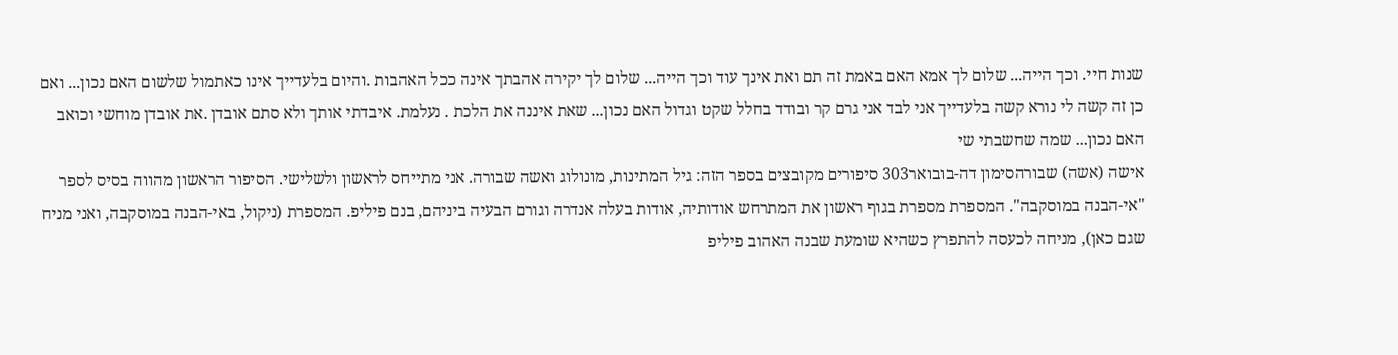שנות חיי. וכך הייה... שלום לך אמא האם באמת זה תם ואת אינך עוד וכך הייה... שלום לך יקירה אהבתך אינה ככל האהבות .והיום בלעדייך אינו כאתמול שלשום האם נכון... ואם כן זה קשה לי נורא קשה בלעדייך אני לבד אני גרם קר ובודד בחלל שקט וגדול האם נכון... שאת איננה את הלכת . נעלמת. איבדתי אותך ולא סתם אובדן .את אובדן מוחשי וכואב האם נכון... שמה שחשבתי שי
אישה (אשה) שבורהסימון דה-בובואר303 סיפורים מקובצים בספר הזה: גיל המתינות, מונולוג ואשה שבורה. אני מתייחס לראשון ולשלישי. הסיפור הראשון מהווה בסיס לספר "אי-הבנה במוסקבה". המספרת מספרת בגוף ראשון את המתרחש אודותיה, אודות בעלה אנדרה וגורם הבעיה ביניהם, בנם פיליפ. המספרת (ניקול, באי-הבנה במוסקבה, ואני מניח שגם כאן), מניחה לכעסה להתפרץ כשהיא שומעת שבנה האהוב פיליפ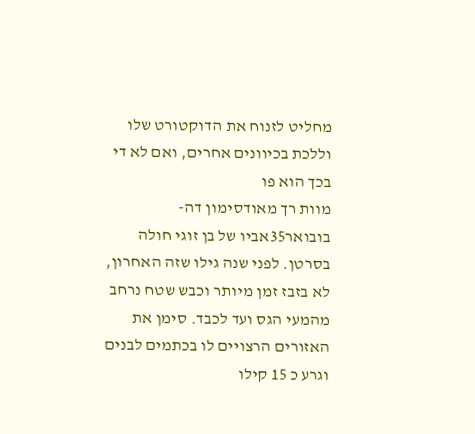מחליט לזנוח את הדוקטורט שלו וללכת בכיוונים אחרים, ואם לא די בכך הוא פו
מוות רך מאודסימון דה-בובואר35אביו של בן זוגי חולה בסרטן. לפני שנה גילו שזה האחרון, לא בזבז זמן מיותר וכבש שטח נרחב מהמעי הגס ועד לכבד. סימן את האזורים הרצויים לו בכתמים לבנים וגרע כ 15 קילו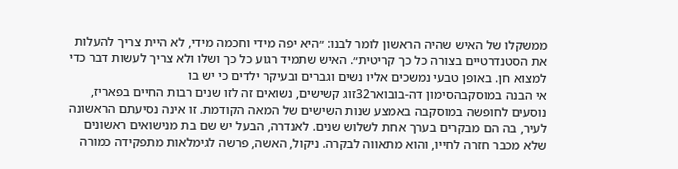ממשקלו של האיש שהיה הראשון לומר לבנו: ״היא יפה מידי וחכמה מידי, לא היית צריך להעלות את הסטנדרטיים בצורה כל כך קריטית״. האיש שתמיד רגוע כל כך ושלו ולא צריך לעשות דבר כדי למצוא חן. באופן טבעי נמשכים אליו נשים וגברים ובעיקר ילדים כי יש בו
אי הבנה במוסקבהסימון דה-בובואר32זוג קשישים, נשואים זה לזו שנים רבות החיים בפאריז, נוסעים לחופשה במוסקבה באמצע שנות השישים של המאה הקודמת. זו אינה נסיעתם הראשונה לעיר, בה הם מבקרים בערך אחת לשלוש שנים. לאנדרה, הבעל יש שם בת מנישואים ראשונים שלא מכבר חזרה לחייו, והוא מתאווה לבקרה. ניקול, האשה, פרשה לגימלאות מתפקידה כמורה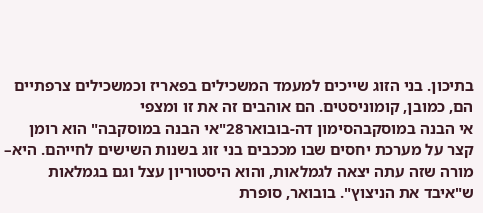בתיכון. בני הזוג שייכים למעמד המשכילים בפאריז וכמשכילים צרפתיים הם, כמובן, קומוניסטים. הם אוהבים זה את זו ומצפי
אי הבנה במוסקבהסימון דה-בובואר28"אי הבנה במוסקבה" הוא רומן קצר על מערכת יחסים שבו מככבים בני זוג בשנות השישים לחייהם. היא– מורה שזה עתה יצאה לגמלאות, והוא היסטוריון עצל וגם בגמלאות ש"איבד את הניצוץ". בובואר, סופרת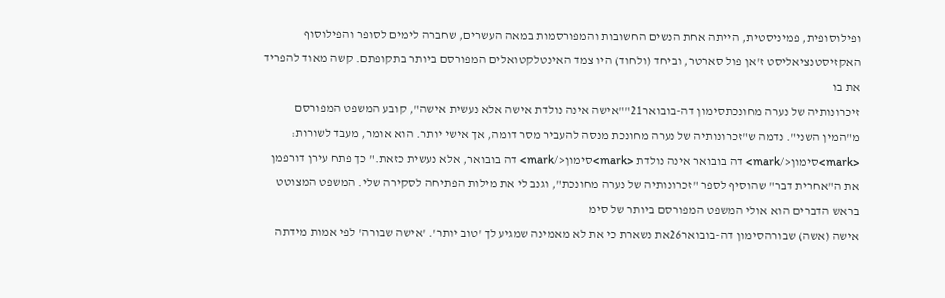ופילוסופית, פמיניסטית, הייתה אחת הנשים החשובות והמפורסמות במאה העשרים, שחברה לימים לסופר והפילוסוף האקזיסטנציאליסט ז'אן פול סארטר, וביחד (ולחוד) היו צמד האינטלקטואלים המפורסם ביותר בתקופתם. קשה מאוד להפריד את בו
זיכרונותיה של נערה מחונכתסימון דה-בובואר21""אישה אינה נולדת אישה אלא נעשית אישה", קובע המשפט המפורסם מ"המין השני". נדמה ש"זכרונותיה של נערה מחונכת מנסה להעביר מסר דומה, אך אישי יותר. הוא אומר, מעבד לשורות: <mark>סימון</mark> דה בובואר אינה נולדת <mark>סימון</mark> דה בובואר, אלא נעשית כזאת." כך פתח עירן דורפמן את ה"אחרית דבר" שהוסיף לספר "זכרונותיה של נערה מחונכת", וגנב לי את מילות הפתיחה לסקירה שלי. המשפט המצוטט בראש הדברים הוא אולי המשפט המפורסם ביותר של סימ
אישה (אשה) שבורהסימון דה-בובואר26את נשארת כי את לא מאמינה שמגיע לך 'טוב יותר'. 'אישה שבורה' לפי אמות מידתה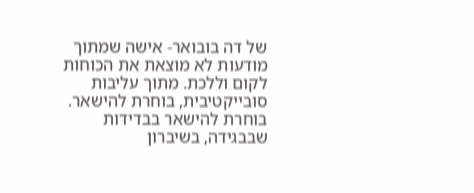של דה בובואר- אישה שמתוך מודעות לא מוצאת את הכוחות לקום וללכת. מתוך עליבות סובייקטיבית, בוחרת להישאר. בוחרת להישאר בבדידות שבבגידה, בשיברון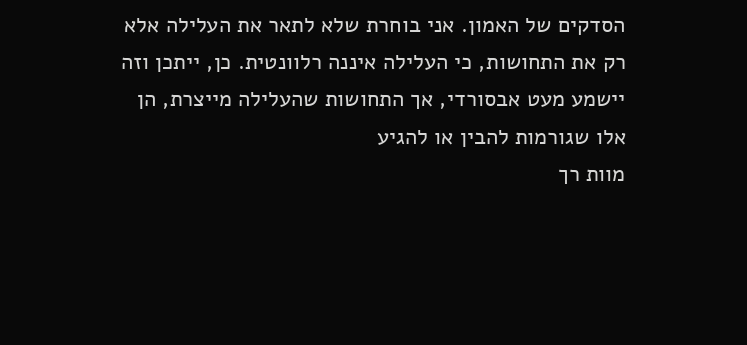הסדקים של האמון. אני בוחרת שלא לתאר את העלילה אלא רק את התחושות, כי העלילה איננה רלוונטית. כן, ייתכן וזה יישמע מעט אבסורדי, אך התחושות שהעלילה מייצרת, הן אלו שגורמות להבין או להגיע
מוות רך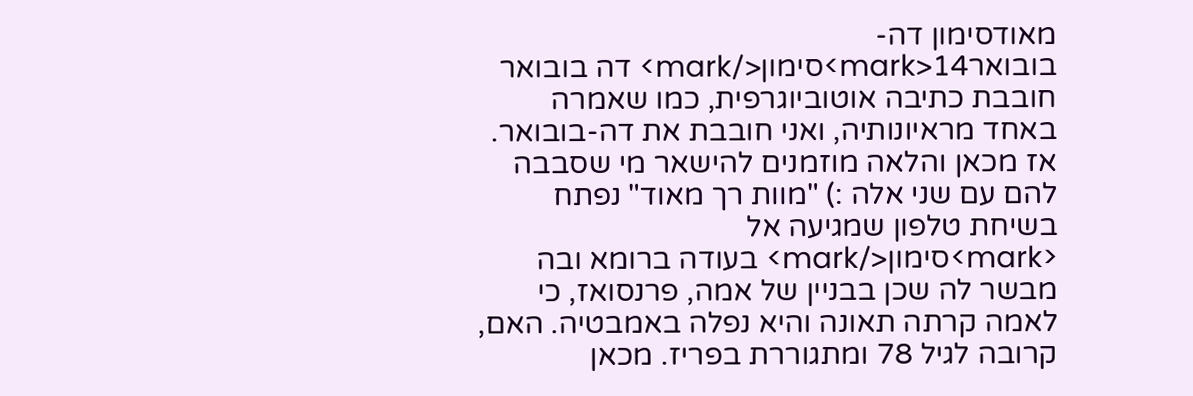מאודסימון דה-בובואר14<mark>סימון</mark> דה בובואר חובבת כתיבה אוטוביוגרפית, כמו שאמרה באחד מראיונותיה, ואני חובבת את דה-בובואר. אז מכאן והלאה מוזמנים להישאר מי שסבבה להם עם שני אלה :) "מוות רך מאוד" נפתח בשיחת טלפון שמגיעה אל <mark>סימון</mark> בעודה ברומא ובה מבשר לה שכן בבניין של אמה, פרנסואז, כי לאמה קרתה תאונה והיא נפלה באמבטיה. האם, קרובה לגיל 78 ומתגוררת בפריז. מכאן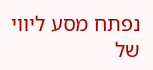נפתח מסע ליווי של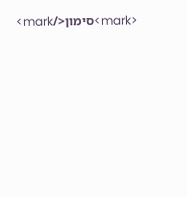<mark>סימון</mark>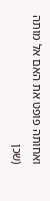ואחותה פופט את האם אל מותה (שכן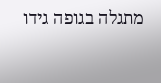מתגלה בגופה גידו